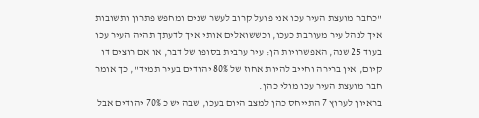"כחבר מועצת העיר עכו אני פועל קרוב לעשר שנים ומחפש פתרון ותשובות איך לנהל עיר מעורבת כעכו, וכששואלים אותי איך לדעתך תהיה העיר עכו בעוד 25 שנה, האפשרויות הן: עיר ערבית בסופו של דבר, או אם רוצים דו קיום, אין ברירה וחייב להיות אחוז של 80% יהודים בעיר תמיד", כך אומר חבר מועצת העיר עכו מולי כהן.
בראיון לערוץ 7 התייחס כהן למצב היום בעכו, שבה יש כ 70% יהודים אבל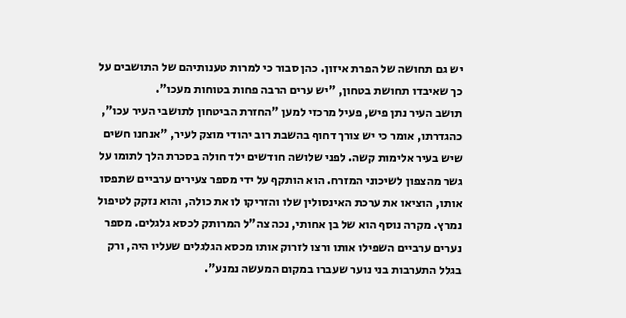יש גם תחושה של הפרת איזון. כהן סבור כי למרות טענותיהם של התושבים על כך שאיבדו תחושת בטחון, "יש ערים הרבה פחות בטוחות מעכו".
תושב העיר נתן פיש, פעיל מרכזי למען "החזרת הביטחון לתושבי העיר עכו", כהגדרתו, אומר כי יש צורך דחוף בהשבת רוב יהודי מוצק לעיר, "אנחנו חשים שיש בעיר אלימות קשה. לפני שלושה חודשים ילד חולה בסכרת הלך לתומו על גשר מהצפון לשיכוני המזרח. הוא הותקף על ידי מספר צעירים ערביים שתפסו אותו, הוציאו את ערכת האינסולין שלו והזריקו לו את כולה, והוא נזקק לטיפול נמרץ. מקרה נוסף הוא של בן אחותי, נכה צה"ל המרותק לכסא גלגלים. מספר נערים ערביים השפילו אותו ורצו לזרוק אותו מכסא הגלגלים שעליו היה, ורק בגלל התערבות בני נוער שעברו במקום המעשה נמנע".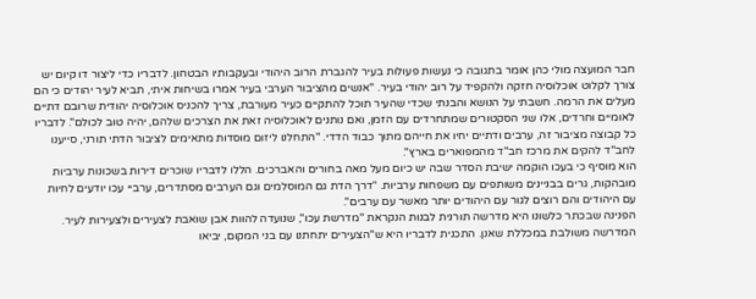חבר המועצה מולי כהן אומר בתגובה כי נעשות פעולות בעיר להגברת הרוב היהודי ובעקבותיו הבטחון. לדבריו כדי ליצור דו קיום יש צורך לקלוט אוכלוסיה חזקה ולהקפיד על רוב יהודי בעיר. "אנשים מהציבור הערבי בעיר אמרו בשיחות איתי, תביא לעיר יהודים כי הם מעלים את הרמה. חשבתי על הנושא והבנתי שכדי שהעיר תוכל להתקיים כעיר מעורבת, צריך להכניס אוכלוסיה יהודית שרובם דתיים לאומיים וחרדים, אלו שני הסקטורים שמתחרדים עם הזמן, ואם נותנים לאוכלוסיה זאת את הצרכים שלהם, יהיה טוב לכולם". לדבריו כל קבוצה מציבור זה, ערבים ודתיים יחיו את חייהם מתוך כבוד הדדי. "התחלנו ליזום מוסדות מתאימים לציבור הדתי תורני, סייענו לחב"ד להקים את מרכז חב"ד מהמפוארים בארץ".
הוא מוסיף כי בעכו הוקמה ישיבת הסדר שבה יש כיום מעל מאה בחורים והאברכים. הללו לדבריו שוכרים דירות בשכונות ערביות מובהקות, גרים בבניינים משותפים עם משפחות ערביות. "דרך הדת גם המוסלמים וגם הערבים מסתדרים, ערביי עכו יודעים לחיות עם היהודים והם רוצים לגור עם היהודים יותר מאשר עם ערבים".
הפנינה שבכתר כלשונו היא מדרשה תורנית לבנות הנקראת "מדרשת עכו", שנועדה להוות אבן שואבת לצעירים ולצעירות לעיר. המדרשה משולבת במכללת שאנן. התכנית לדבריו היא ש"הצעירים יתחתנו עם בני המקום, יביאו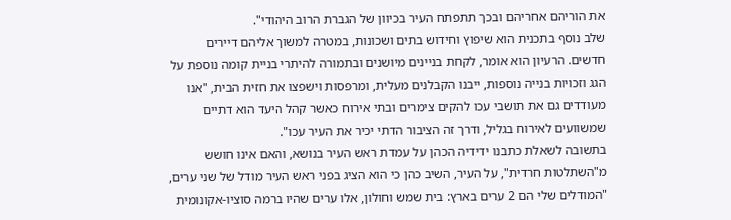את הוריהם אחריהם ובכך תתפתח העיר בכיוון של הגברת הרוב היהודי".
שלב נוסף בתכנית הוא שיפוץ וחידוש בתים ושכונות, במטרה למשוך אליהם דיירים חדשים. הרעיון הוא אומר, לקחת בניינים מיושנים ובתמורה להיתרי בניית קומה נוספת על הגג וזכויות בנייה נוספות, ייבנו הקבלנים מעלית, ומרפסות וישפצו את חזית הבית, "אנו מעודדים גם את תושבי עכו להקים צימרים ובתי אירוח כאשר קהל היעד הוא דתיים שמשוועים לאירוח בגליל, ודרך זה הציבור הדתי יכיר את העיר עכו".
בתשובה לשאלת כתבנו ידידיה הכהן על עמדת ראש העיר בנושא, והאם אינו חושש מ"השתלטות חרדית", על העיר, השיב כהן כי הוא הציג בפני ראש העיר מודל של שני ערים, "המודלים שלי הם 2 ערים בארץ: בית שמש וחולון, אלו ערים שהיו ברמה סוציו-אקונומית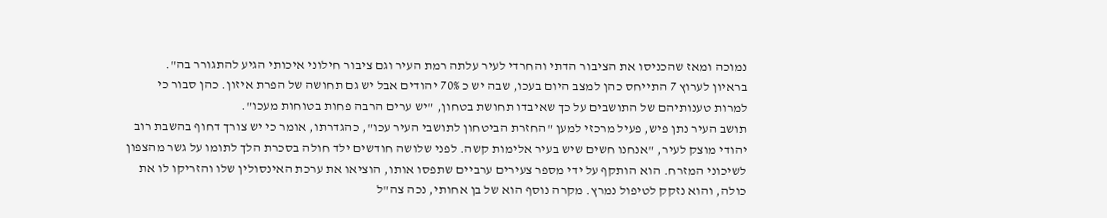נמוכה ומאז שהכניסו את הציבור הדתי והחרדי לעיר עלתה רמת העיר וגם ציבור חילוני איכותי הגיע להתגורר בה".
בראיון לערוץ 7 התייחס כהן למצב היום בעכו, שבה יש כ 70% יהודים אבל יש גם תחושה של הפרת איזון. כהן סבור כי למרות טענותיהם של התושבים על כך שאיבדו תחושת בטחון, "יש ערים הרבה פחות בטוחות מעכו".
תושב העיר נתן פיש, פעיל מרכזי למען "החזרת הביטחון לתושבי העיר עכו", כהגדרתו, אומר כי יש צורך דחוף בהשבת רוב יהודי מוצק לעיר, "אנחנו חשים שיש בעיר אלימות קשה. לפני שלושה חודשים ילד חולה בסכרת הלך לתומו על גשר מהצפון לשיכוני המזרח. הוא הותקף על ידי מספר צעירים ערביים שתפסו אותו, הוציאו את ערכת האינסולין שלו והזריקו לו את כולה, והוא נזקק לטיפול נמרץ. מקרה נוסף הוא של בן אחותי, נכה צה"ל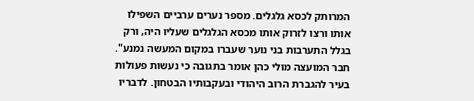המרותק לכסא גלגלים. מספר נערים ערביים השפילו אותו ורצו לזרוק אותו מכסא הגלגלים שעליו היה, ורק בגלל התערבות בני נוער שעברו במקום המעשה נמנע".
חבר המועצה מולי כהן אומר בתגובה כי נעשות פעולות בעיר להגברת הרוב היהודי ובעקבותיו הבטחון. לדבריו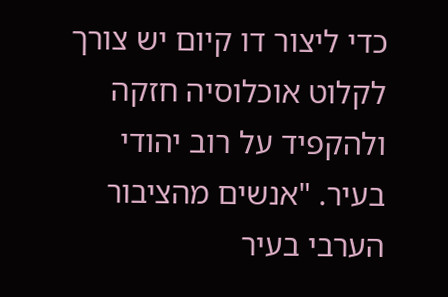כדי ליצור דו קיום יש צורך לקלוט אוכלוסיה חזקה ולהקפיד על רוב יהודי בעיר. "אנשים מהציבור הערבי בעיר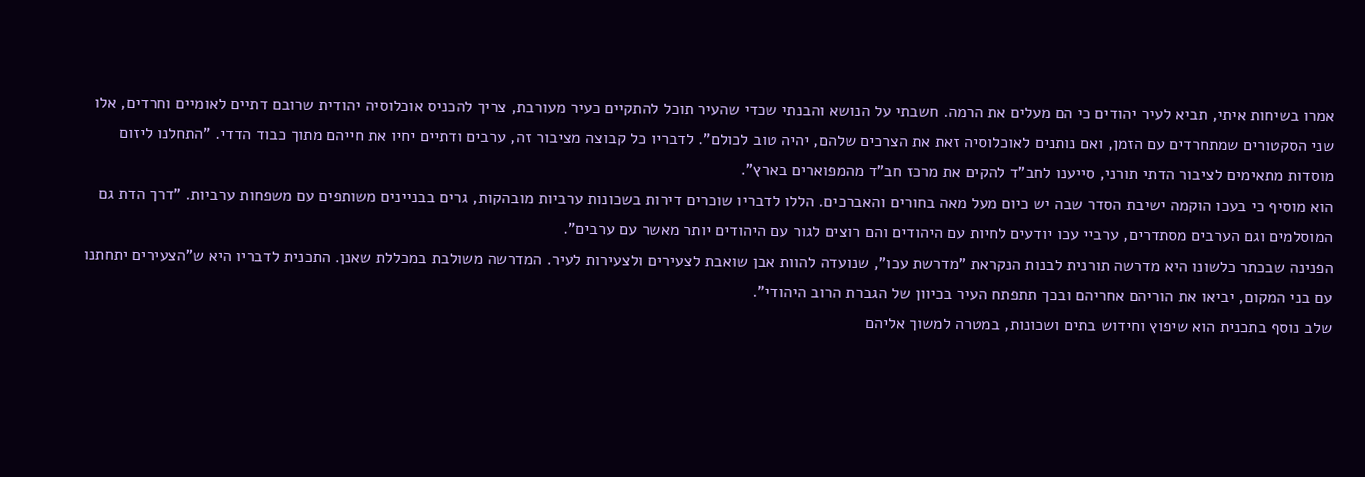אמרו בשיחות איתי, תביא לעיר יהודים כי הם מעלים את הרמה. חשבתי על הנושא והבנתי שכדי שהעיר תוכל להתקיים כעיר מעורבת, צריך להכניס אוכלוסיה יהודית שרובם דתיים לאומיים וחרדים, אלו שני הסקטורים שמתחרדים עם הזמן, ואם נותנים לאוכלוסיה זאת את הצרכים שלהם, יהיה טוב לכולם". לדבריו כל קבוצה מציבור זה, ערבים ודתיים יחיו את חייהם מתוך כבוד הדדי. "התחלנו ליזום מוסדות מתאימים לציבור הדתי תורני, סייענו לחב"ד להקים את מרכז חב"ד מהמפוארים בארץ".
הוא מוסיף כי בעכו הוקמה ישיבת הסדר שבה יש כיום מעל מאה בחורים והאברכים. הללו לדבריו שוכרים דירות בשכונות ערביות מובהקות, גרים בבניינים משותפים עם משפחות ערביות. "דרך הדת גם המוסלמים וגם הערבים מסתדרים, ערביי עכו יודעים לחיות עם היהודים והם רוצים לגור עם היהודים יותר מאשר עם ערבים".
הפנינה שבכתר כלשונו היא מדרשה תורנית לבנות הנקראת "מדרשת עכו", שנועדה להוות אבן שואבת לצעירים ולצעירות לעיר. המדרשה משולבת במכללת שאנן. התכנית לדבריו היא ש"הצעירים יתחתנו עם בני המקום, יביאו את הוריהם אחריהם ובכך תתפתח העיר בכיוון של הגברת הרוב היהודי".
שלב נוסף בתכנית הוא שיפוץ וחידוש בתים ושכונות, במטרה למשוך אליהם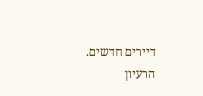דיירים חדשים. הרעיון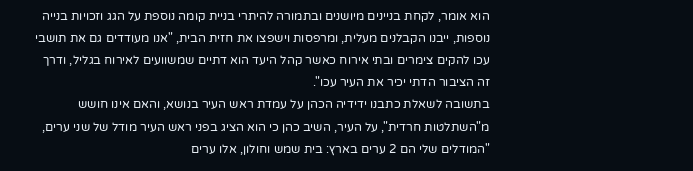הוא אומר, לקחת בניינים מיושנים ובתמורה להיתרי בניית קומה נוספת על הגג וזכויות בנייה נוספות, ייבנו הקבלנים מעלית, ומרפסות וישפצו את חזית הבית, "אנו מעודדים גם את תושבי עכו להקים צימרים ובתי אירוח כאשר קהל היעד הוא דתיים שמשוועים לאירוח בגליל, ודרך זה הציבור הדתי יכיר את העיר עכו".
בתשובה לשאלת כתבנו ידידיה הכהן על עמדת ראש העיר בנושא, והאם אינו חושש מ"השתלטות חרדית", על העיר, השיב כהן כי הוא הציג בפני ראש העיר מודל של שני ערים, "המודלים שלי הם 2 ערים בארץ: בית שמש וחולון, אלו ערים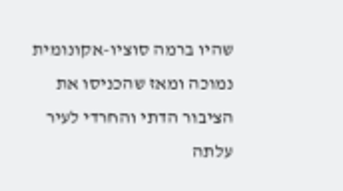שהיו ברמה סוציו-אקונומית נמוכה ומאז שהכניסו את הציבור הדתי והחרדי לעיר עלתה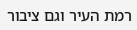רמת העיר וגם ציבור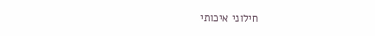חילוני איכותי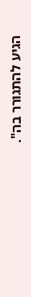הגיע להתגורר בה".